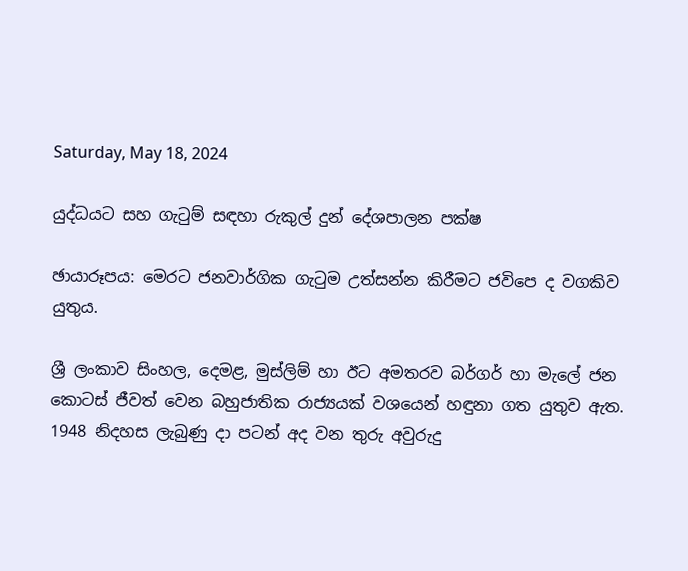Saturday, May 18, 2024

යුද්ධයට සහ ගැටුම් සඳහා රුකුල් දුන් දේශපාලන පක්ෂ

ඡායාරූපය: මෙරට ජනවාර්ගික ගැටුම උත්සන්න කිරීමට ජවිපෙ ද වගකිව යුතුය.

ශ්‍රී ලංකාව සිංහල, දෙමළ, මුස්ලිම් හා ඊට අමතරව බර්ගර් හා මැලේ ජන කොටස් ජීවත් වෙන බහුජාතික රාජ්‍යයක් වශයෙන් හඳුනා ගත යුතුව ඇත. 1948 නිදහස ලැබුණු දා පටන් අද වන තුරු අවුරුදු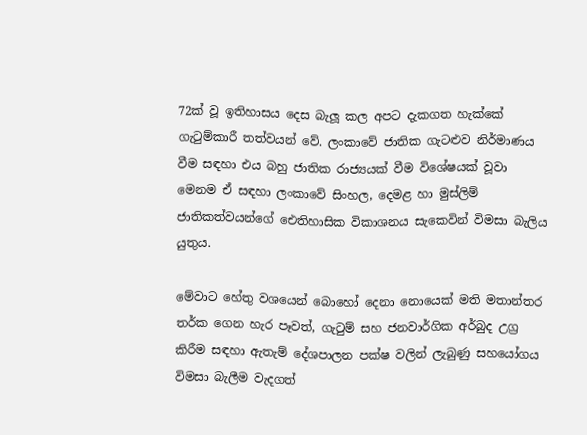72ක් වූ ඉතිහාසය දෙස බැලූ කල අපට දැකගත හැක්කේ ගැටුම්කාරී තත්වයන් වේ. ලංකාවේ ජාතික ගැට‍ළුව නිර්මාණය වීම සඳහා එය බහු ජාතික රාජ්‍යයක් වීම විශේෂයක් වූවා මෙනම ඒ සඳහා ලංකාවේ සිංහල, දෙමළ හා මුස්ලිම් ජාතිකත්වයන්ගේ ඓතිහාසික විකාශනය සැකෙවින් විමසා බැලිය යුතුය.

මේවාට හේතු වශයෙන් බොහෝ දෙනා නොයෙක් මති මතාන්තර තර්ක ගෙන හැර පෑවත්, ගැටුම් සහ ජනවාර්ගික අර්බුද උග්‍ර කිරීම සඳහා ඇතැම් දේශපාලන පක්ෂ වලින් ලැබුණු සහයෝගය විමසා බැලීම වැදගත්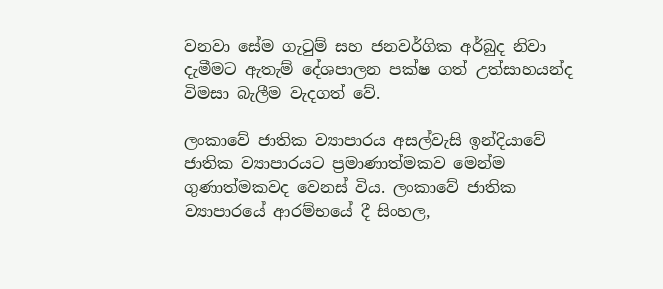වනවා සේම ගැටුම් සහ ජනවර්ගික අර්බුද නිවා දැමීමට ඇතැම් දේශපාලන පක්ෂ ගත් උත්සාහයන්ද විමසා බැලීම වැදගත් වේ.

ලංකාවේ ජාතික ව්‍යාපාරය අසල්වැසි ඉන්දියාවේ ජාතික ව්‍යාපාරයට ප්‍රමාණාත්මකව මෙන්ම ගුණාත්මකවද වෙනස් විය. ලංකාවේ ජාතික ව්‍යාපාරයේ ආරම්භයේ දී සිංහල,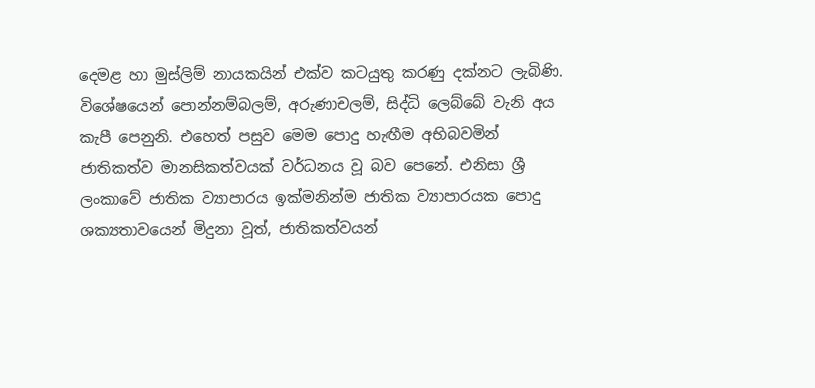දෙමළ හා මුස්ලිම් නායකයින් එක්ව කටයුතු කරණු දක්නට ලැබිණි. විශේෂයෙන් පොන්නම්බලම්, අරුණාචලම්, සිද්ධි ලෙබ්බේ වැනි අය කැපී පෙනුනි. එහෙත් පසුව මෙම පොදු හැඟීම අභිබවමින් ජාතිකත්ව මානසිකත්වයක් වර්ධනය වූ බව පෙනේ. එනිසා ශ්‍රී ලංකාවේ ජාතික ව්‍යාපාරය ඉක්මනින්ම ජාතික ව්‍යාපාරයක පොදු ශක්‍යතාවයෙන් මිදුනා වූත්, ජාතිකත්වයන්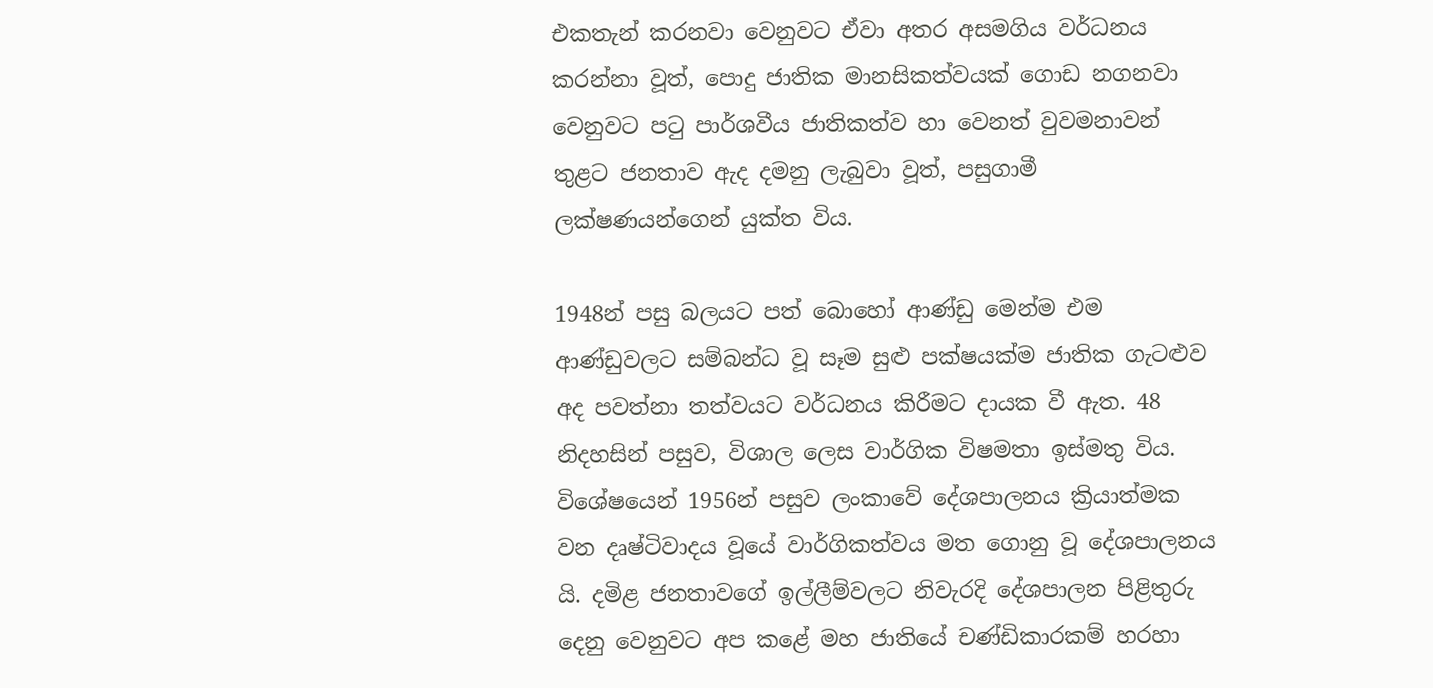එකතැන් කරනවා වෙනුවට ඒවා අතර අසමගිය වර්ධනය කරන්නා වූත්, පොදු ජාතික මානසිකත්වයක් ගොඩ නගනවා වෙනුවට පටු පාර්ශවීය ජාතිකත්ව හා වෙනත් වුවමනාවන් තුළට ජනතාව ඇද දමනු ලැබුවා වූත්, පසුගාමී ලක්ෂණයන්ගෙන් යුක්ත විය.

1948න් පසු බලයට පත් බොහෝ ආණ්ඩු මෙන්ම එම ආණ්ඩුවලට සම්බන්ධ වූ සෑම සුළු පක්ෂයක්ම ජාතික ගැට‍ළුව අද පවත්නා තත්වයට වර්ධනය කිරීමට දායක වී ඇත. 48 නිදහසින් පසුව, විශාල ලෙස වාර්ගික විෂමතා ඉස්මතු විය. විශේෂයෙන් 1956න් පසුව ලංකාවේ දේශපාලනය ක්‍රියාත්මක වන දෘෂ්ටිවාදය වූයේ වාර්ගිකත්වය මත ගොනු වූ දේශපාලනය යි. දමිළ ජනතාවගේ ඉල්ලීම්වලට නිවැරදි දේශපාලන පිළිතුරු දෙනු වෙනුවට අප කළේ මහ ජාතියේ චණ්ඩිකාරකම් හරහා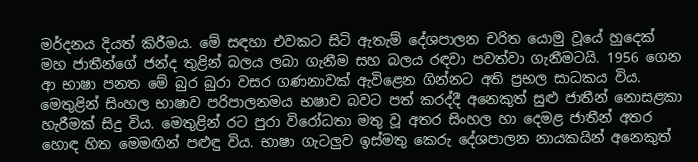මර්දනය දියත් කිරීමය. මේ සඳහා එවකට සිටි ඇතැම් දේශපාලන චරිත යොමු වූයේ හුදෙක් මහ ජාතීන්ගේ ජන්ද තුළින් බලය ලබා ගැනීම සහ බලය රඳවා පවත්වා ගැනීමටයි. 1956 ගෙන ආ භාෂා පනත මේ බුර බුරා වසර ගණනාවක් ඇවිළෙන ගින්නට අති ප්‍රභල සාධකය විය. මෙතුළින් සිංහල භාෂාව පරිපාලනමය භෂාව බවට පත් කරද්දී අනෙකුත් සුළු ජාතීන් නොසළකා හැරීමක් සිදු විය. මෙතුළින් රට පුරා විරෝධතා මතු වූ අතර සිංහල හා දෙමළ ජාතීන් අතර හොඳ හිත මෙමඟින් පළුඳු විය. භාෂා ගැටලුව ඉස්මතු කෙරු දේශපාලන නායකයින් අනෙකුත්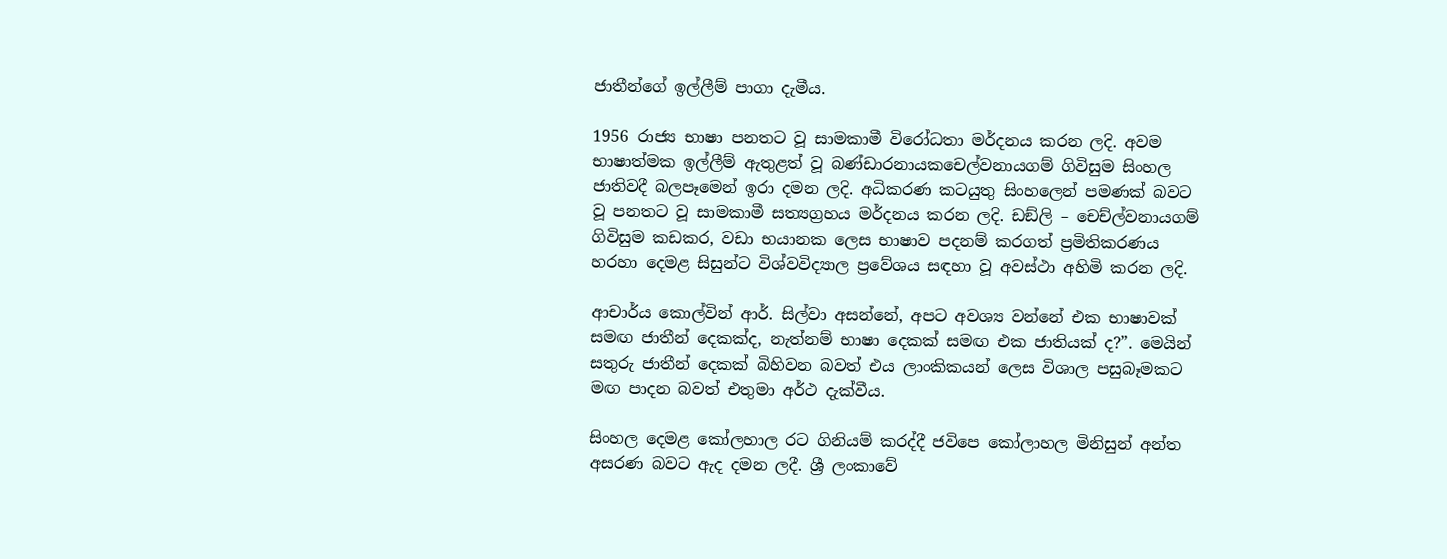ජාතීන්ගේ ඉල්ලීම් පාගා දැමීය.

1956 රාජ්‍ය භාෂා පනතට වූ සාමකාමී විරෝධතා මර්දනය කරන ලදි. අවම භාෂාත්මක ඉල්ලීම් ඇතුළත් වූ බණ්ඩාරනායකචෙල්වනායගම් ගිවිසුම සිංහල ජාතිවදී බලපෑමෙන් ඉරා දමන ලදි. අධිකරණ කටයුතු සිංහලෙන් පමණක් බවට වූ පනතට වූ සාමකාමී සත්‍යග්‍රහය මර්දනය කරන ලදි. ඩඞ්ලි – චෙච්ල්වනායගම් ගිවිසුම කඩකර, වඩා භයානක ලෙස භාෂාව පදනම් කරගත් ප්‍රමිතිකරණය හරහා දෙමළ සිසුන්ට විශ්වවිද්‍යාල ප්‍රවේශය සඳහා වූ අවස්ථා අහිමි කරන ලදි.

ආචාර්ය කොල්වින් ආර්. සිල්වා අසන්නේ, අපට අවශ්‍ය වන්නේ එක භාෂාවක් සමඟ ජාතීන් දෙකක්ද, නැත්නම් භාෂා දෙකක් සමඟ එක ජාතියක් ද?”. මෙයින් සතුරු ජාතීන් දෙකක් බිහිවන බවත් එය ලාංකිකයන් ලෙස විශාල පසුබෑමකට මඟ පාදන බවත් එතුමා අර්ථ දැක්වීය.

සිංහල දෙමළ කෝලහාල රට ගිනියම් කරද්දී ජවිපෙ කෝලාහල මිනිසුන් අන්ත අසරණ බවට ඇද දමන ලදී. ශ්‍රී ලංකාවේ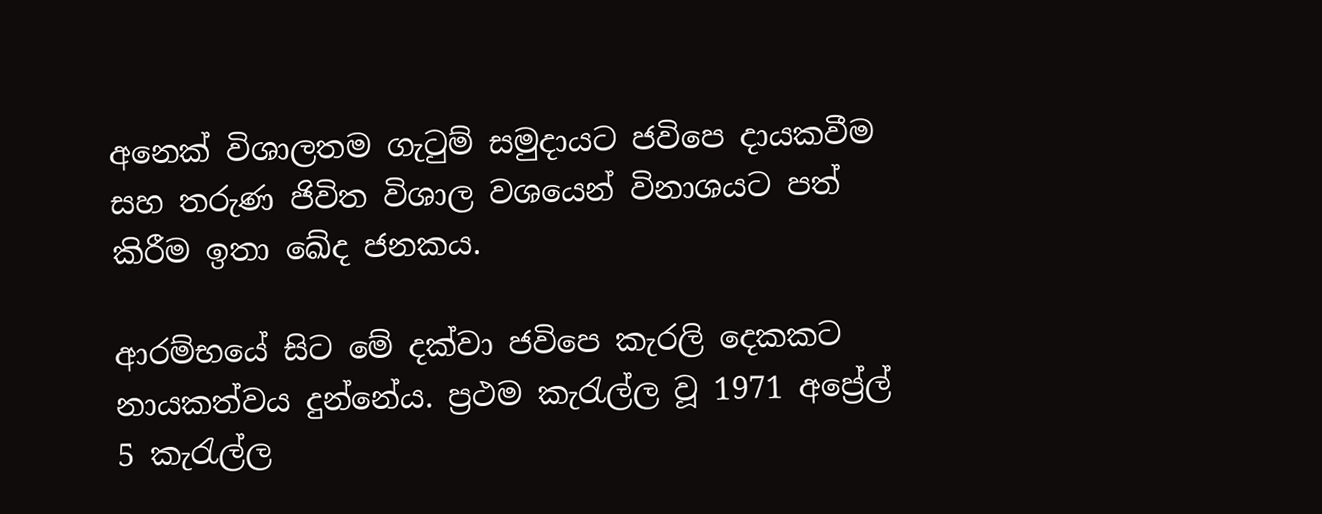අනෙක් විශාලතම ගැටුම් සමුදායට ජවිපෙ දායකවීම සහ තරුණ ජිවිත විශාල වශයෙන් විනාශයට පත් කිරීම ඉතා ඛේද ජනකය.

ආරම්භයේ සිට මේ දක්‌වා ජවිපෙ කැරලි දෙකකට නායකත්වය දුන්නේය. ප්‍රථම කැරැල්ල වූ 1971 අප්‍රේල් 5 කැරැල්ල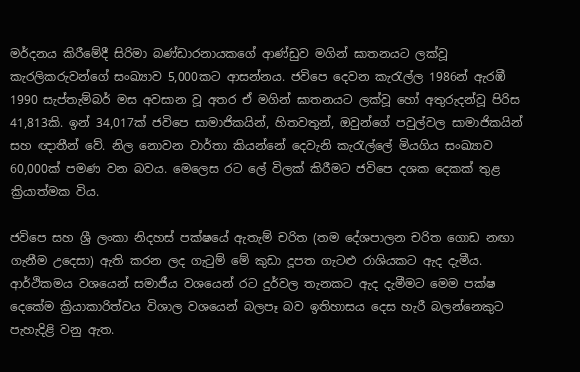මර්දනය කිරීමේදී සිරිමා බණ්‌ඩාරනායකගේ ආණ්‌ඩුව මගින් ඝාතනයට ලක්‌වූ කැරලිකරුවන්ගේ සංඛ්‍යාව 5,000කට ආසන්නය. ජවිපෙ දෙවන කැරැල්ල 1986න් ඇරඹී 1990 සැප්තැම්බර් මස අවසාන වූ අතර ඒ මගින් ඝාතනයට ලක්‌වූ හෝ අතුරුදන්වූ පිරිස 41,813කි. ඉන් 34,017ක්‌ ජවිපෙ සාමාජිකයින්, හිතවතුන්, ඔවුන්ගේ පවුල්වල සාමාජිකයින් සහ ඥාතීන් වේ. නිල නොවන වාර්තා කියන්නේ දෙවැනි කැරැල්ලේ මියගිය සංඛ්‍යාව 60,000ක්‌ පමණ වන බවය. මෙලෙස රට ලේ විලක් කිරීමට ජවිපෙ දශක දෙකක් තුළ ක්‍රියාත්මක විය.

ජවිපෙ සහ ශ්‍රී ලංකා නිදහස් පක්ෂයේ ඇතැම් චරිත (තම දේශපාලන චරිත ගොඩ නඟා ගැනීම උදෙසා) ඇති කරන ලද ගැටුම් මේ කුඩා දූපත ගැටළු රාශියකට ඇද දැමීය. ආර්ථිකමය වශයෙන් සමාජීය වශයෙන් රට දුර්වල තැනකට ඇද දැමීමට මෙම පක්ෂ දෙකේම ක්‍රියාකාරිත්වය විශාල වශයෙන් බලපෑ බව ඉතිහාසය දෙස හැරී බලන්නෙකුට පැහැදිළි වනු ඇත.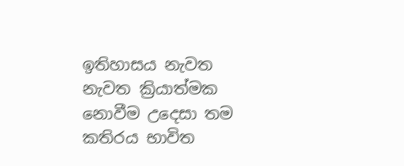ඉතිහාසය නැවත නැවත ක්‍රියාත්මක නොවීම උදෙසා තම කතිරය භාවිත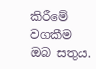කිරීමේ වගකීම ඔබ සතුය.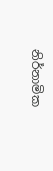නිර්නාමික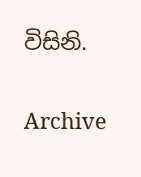විසිනි.

Archive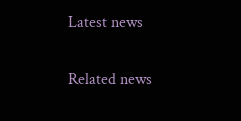Latest news

Related news